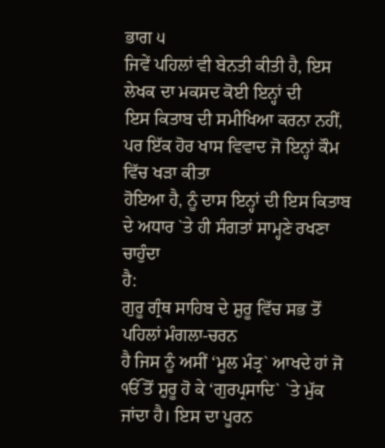ਭਾਗ ੫
ਜਿਵੇਂ ਪਹਿਲਾਂ ਵੀ ਬੇਨਤੀ ਕੀਤੀ ਹੈ, ਇਸ ਲੇਖਕ ਦਾ ਮਕਸਦ ਕੋਈ ਇਨ੍ਹਾਂ ਦੀ
ਇਸ ਕਿਤਾਬ ਦੀ ਸਮੀਖਿਆ ਕਰਨਾ ਨਹੀਂ, ਪਰ ਇੱਕ ਹੋਰ ਖਾਸ ਵਿਵਾਦ ਜੋ ਇਨ੍ਹਾਂ ਕੌਮ ਵਿੱਚ ਖੜਾ ਕੀਤਾ
ਹੋਇਆ ਹੈ, ਨੂੰ ਦਾਸ ਇਨ੍ਹਾਂ ਦੀ ਇਸ ਕਿਤਾਬ ਦੇ ਅਧਾਰ `ਤੇ ਹੀ ਸੰਗਤਾਂ ਸਾਮ੍ਹਣੇ ਰਖਣਾ ਚਾਹੁੰਦਾ
ਹੈ:
ਗੁਰੂ ਗ੍ਰੰਥ ਸਾਹਿਬ ਦੇ ਸ਼ੁਰੂ ਵਿੱਚ ਸਭ ਤੋਂ ਪਹਿਲਾਂ ਮੰਗਲਾ-ਚਰਨ
ਹੈ ਜਿਸ ਨੂੰ ਅਸੀਂ ‘ਮੂਲ ਮੰਤ੍ਰ` ਆਖਦੇ ਹਾਂ ਜੋ ੴ ਤੋਂ ਸ਼ੁਰੂ ਹੋ ਕੇ ‘ਗੁਰਪ੍ਰਸਾਦਿ` `ਤੇ ਮੁੱਕ
ਜਾਂਦਾ ਹੈ। ਇਸ ਦਾ ਪੂਰਨ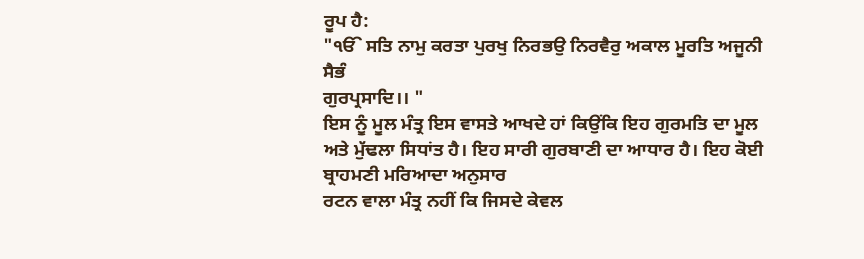ਰੂਪ ਹੈ:
"ੴ ਸਤਿ ਨਾਮੁ ਕਰਤਾ ਪੁਰਖੁ ਨਿਰਭਉ ਨਿਰਵੈਰੁ ਅਕਾਲ ਮੂਰਤਿ ਅਜੂਨੀ ਸੈਭੰ
ਗੁਰਪ੍ਰਸਾਦਿ।। "
ਇਸ ਨੂੰ ਮੂਲ ਮੰਤ੍ਰ ਇਸ ਵਾਸਤੇ ਆਖਦੇ ਹਾਂ ਕਿਉਂਕਿ ਇਹ ਗੁਰਮਤਿ ਦਾ ਮੂਲ
ਅਤੇ ਮੁੱਢਲਾ ਸਿਧਾਂਤ ਹੈ। ਇਹ ਸਾਰੀ ਗੁਰਬਾਣੀ ਦਾ ਆਧਾਰ ਹੈ। ਇਹ ਕੋਈ ਬ੍ਰਾਹਮਣੀ ਮਰਿਆਦਾ ਅਨੁਸਾਰ
ਰਟਨ ਵਾਲਾ ਮੰਤ੍ਰ ਨਹੀਂ ਕਿ ਜਿਸਦੇ ਕੇਵਲ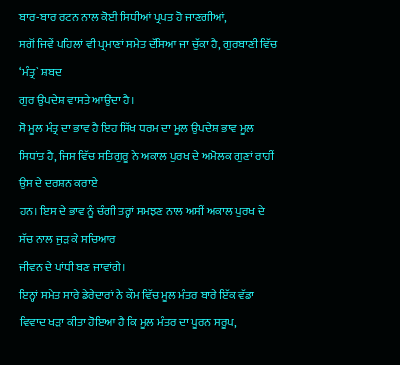ਬਾਰ-ਬਾਰ ਰਟਨ ਨਾਲ ਕੋਈ ਸਿਧੀਆਂ ਪ੍ਰਪਤ ਹੋ ਜਾਣਗੀਆਂ,
ਸਗੋਂ ਜਿਵੇਂ ਪਹਿਲਾਂ ਵੀ ਪ੍ਰਮਾਣਾਂ ਸਮੇਤ ਦੱਸਿਆ ਜਾ ਚੁੱਕਾ ਹੈ, ਗੁਰਬਾਣੀ ਵਿੱਚ ‘ਮੰਤ੍ਰ` ਸ਼ਬਦ
ਗੁਰ ਉਪਦੇਸ਼ ਵਾਸਤੇ ਆਉਂਦਾ ਹੈ।
ਸੋ ਮੂਲ ਮੰਤ੍ਰ ਦਾ ਭਾਵ ਹੈ ਇਹ ਸਿੱਖ ਧਰਮ ਦਾ ਮੂਲ ਉਪਦੇਸ਼ ਭਾਵ ਮੂਲ
ਸਿਧਾਂਤ ਹੈ, ਜਿਸ ਵਿੱਚ ਸਤਿਗੁਰੂ ਨੇ ਅਕਾਲ ਪੁਰਖ ਦੇ ਅਮੋਲਕ ਗੁਣਾਂ ਰਾਹੀਂ ਉਸ ਦੇ ਦਰਸ਼ਨ ਕਰਾਏ
ਹਨ। ਇਸ ਦੇ ਭਾਵ ਨੂੰ ਚੰਗੀ ਤਰ੍ਹਾਂ ਸਮਝਣ ਨਾਲ ਅਸੀਂ ਅਕਾਲ ਪੁਰਖ ਦੇ ਸੱਚ ਨਾਲ ਜੁੜ ਕੇ ਸਚਿਆਰ
ਜੀਵਨ ਦੇ ਪਾਂਧੀ ਬਣ ਜਾਵਾਂਗੇ।
ਇਨ੍ਹਾਂ ਸਮੇਤ ਸਾਰੇ ਡੇਰੇਦਾਰਾਂ ਨੇ ਕੌਮ ਵਿੱਚ ਮੂਲ ਮੰਤਰ ਬਾਰੇ ਇੱਕ ਵੱਡਾ
ਵਿਵਾਦ ਖੜਾ ਕੀਤਾ ਹੋਇਆ ਹੈ ਕਿ ਮੂਲ ਮੰਤਰ ਦਾ ਪੂਰਨ ਸਰੂਪ,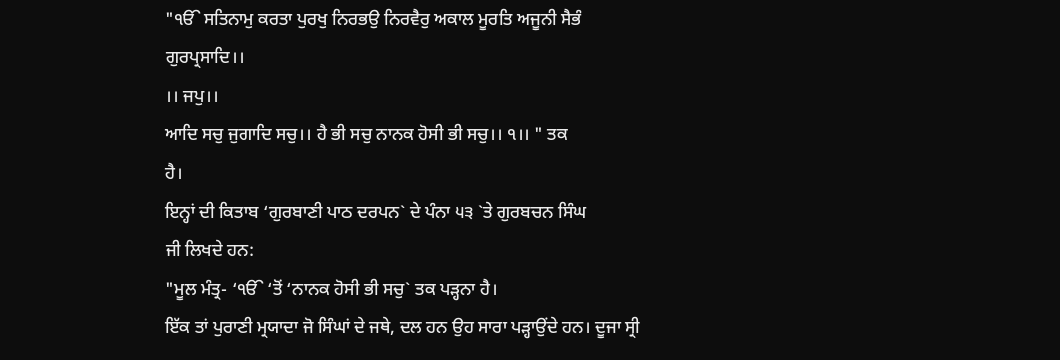"ੴ ਸਤਿਨਾਮੁ ਕਰਤਾ ਪੁਰਖੁ ਨਿਰਭਉ ਨਿਰਵੈਰੁ ਅਕਾਲ ਮੂਰਤਿ ਅਜੂਨੀ ਸੈਭੰ
ਗੁਰਪ੍ਰਸਾਦਿ।।
।। ਜਪੁ।।
ਆਦਿ ਸਚੁ ਜੁਗਾਦਿ ਸਚੁ।। ਹੈ ਭੀ ਸਚੁ ਨਾਨਕ ਹੋਸੀ ਭੀ ਸਚੁ।। ੧।। " ਤਕ
ਹੈ।
ਇਨ੍ਹਾਂ ਦੀ ਕਿਤਾਬ ‘ਗੁਰਬਾਣੀ ਪਾਠ ਦਰਪਨ` ਦੇ ਪੰਨਾ ੫੩ `ਤੇ ਗੁਰਬਚਨ ਸਿੰਘ
ਜੀ ਲਿਖਦੇ ਹਨ:
"ਮੂਲ ਮੰਤ੍ਰ- ‘ੴ ‘ਤੋਂ ‘ਨਾਨਕ ਹੋਸੀ ਭੀ ਸਚੁ` ਤਕ ਪੜ੍ਹਨਾ ਹੈ।
ਇੱਕ ਤਾਂ ਪੁਰਾਣੀ ਮ੍ਰਯਾਦਾ ਜੋ ਸਿੰਘਾਂ ਦੇ ਜਥੇ, ਦਲ ਹਨ ਉਹ ਸਾਰਾ ਪੜ੍ਹਾਉਂਦੇ ਹਨ। ਦੂਜਾ ਸ੍ਰੀ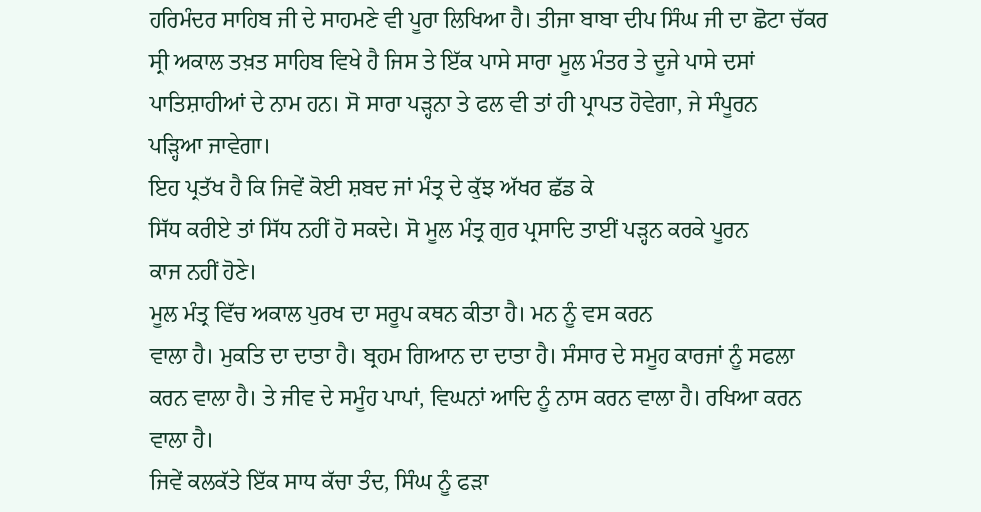ਹਰਿਮੰਦਰ ਸਾਹਿਬ ਜੀ ਦੇ ਸਾਹਮਣੇ ਵੀ ਪੂਰਾ ਲਿਖਿਆ ਹੈ। ਤੀਜਾ ਬਾਬਾ ਦੀਪ ਸਿੰਘ ਜੀ ਦਾ ਛੋਟਾ ਚੱਕਰ
ਸ੍ਰੀ ਅਕਾਲ ਤਖ਼ਤ ਸਾਹਿਬ ਵਿਖੇ ਹੈ ਜਿਸ ਤੇ ਇੱਕ ਪਾਸੇ ਸਾਰਾ ਮੂਲ ਮੰਤਰ ਤੇ ਦੂਜੇ ਪਾਸੇ ਦਸਾਂ
ਪਾਤਿਸ਼ਾਹੀਆਂ ਦੇ ਨਾਮ ਹਨ। ਸੋ ਸਾਰਾ ਪੜ੍ਹਨਾ ਤੇ ਫਲ ਵੀ ਤਾਂ ਹੀ ਪ੍ਰਾਪਤ ਹੋਵੇਗਾ, ਜੇ ਸੰਪੂਰਨ
ਪੜ੍ਹਿਆ ਜਾਵੇਗਾ।
ਇਹ ਪ੍ਰਤੱਖ ਹੈ ਕਿ ਜਿਵੇਂ ਕੋਈ ਸ਼ਬਦ ਜਾਂ ਮੰਤ੍ਰ ਦੇ ਕੁੱਝ ਅੱਖਰ ਛੱਡ ਕੇ
ਸਿੱਧ ਕਰੀਏ ਤਾਂ ਸਿੱਧ ਨਹੀਂ ਹੋ ਸਕਦੇ। ਸੋ ਮੂਲ ਮੰਤ੍ਰ ਗੁਰ ਪ੍ਰਸਾਦਿ ਤਾਈਂ ਪੜ੍ਹਨ ਕਰਕੇ ਪੂਰਨ
ਕਾਜ ਨਹੀਂ ਹੋਣੇ।
ਮੂਲ ਮੰਤ੍ਰ ਵਿੱਚ ਅਕਾਲ ਪੁਰਖ ਦਾ ਸਰੂਪ ਕਥਨ ਕੀਤਾ ਹੈ। ਮਨ ਨੂੰ ਵਸ ਕਰਨ
ਵਾਲਾ ਹੈ। ਮੁਕਤਿ ਦਾ ਦਾਤਾ ਹੈ। ਬ੍ਰਹਮ ਗਿਆਨ ਦਾ ਦਾਤਾ ਹੈ। ਸੰਸਾਰ ਦੇ ਸਮੂਹ ਕਾਰਜਾਂ ਨੂੰ ਸਫਲਾ
ਕਰਨ ਵਾਲਾ ਹੈ। ਤੇ ਜੀਵ ਦੇ ਸਮੂੰਹ ਪਾਪਾਂ, ਵਿਘਨਾਂ ਆਦਿ ਨੂੰ ਨਾਸ ਕਰਨ ਵਾਲਾ ਹੈ। ਰਖਿਆ ਕਰਨ
ਵਾਲਾ ਹੈ।
ਜਿਵੇਂ ਕਲਕੱਤੇ ਇੱਕ ਸਾਧ ਕੱਚਾ ਤੰਦ, ਸਿੰਘ ਨੂੰ ਫੜਾ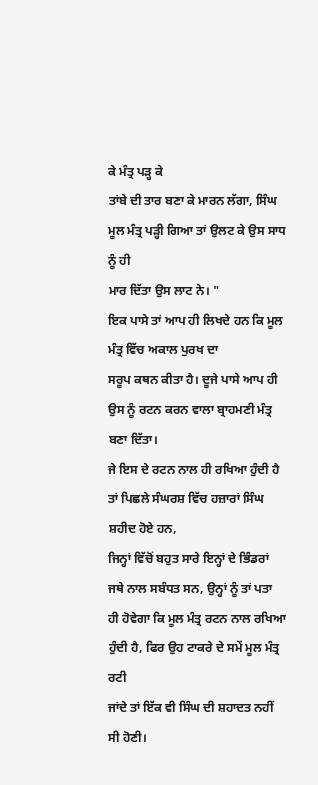ਕੇ ਮੰਤ੍ਰ ਪੜ੍ਹ ਕੇ
ਤਾਂਬੇ ਦੀ ਤਾਰ ਬਣਾ ਕੇ ਮਾਰਨ ਲੱਗਾ, ਸਿੰਘ ਮੂਲ ਮੰਤ੍ਰ ਪੜ੍ਹੀ ਗਿਆ ਤਾਂ ਉਲਟ ਕੇ ਉਸ ਸਾਧ ਨੂੰ ਹੀ
ਮਾਰ ਦਿੱਤਾ ਉਸ ਲਾਟ ਨੇ। "
ਇਕ ਪਾਸੇ ਤਾਂ ਆਪ ਹੀ ਲਿਖਦੇ ਹਨ ਕਿ ਮੂਲ ਮੰਤ੍ਰ ਵਿੱਚ ਅਕਾਲ ਪੁਰਖ ਦਾ
ਸਰੂਪ ਕਥਨ ਕੀਤਾ ਹੈ। ਦੂਜੇ ਪਾਸੇ ਆਪ ਹੀ ਉਸ ਨੂੰ ਰਟਨ ਕਰਨ ਵਾਲਾ ਬ੍ਰਾਹਮਣੀ ਮੰਤ੍ਰ ਬਣਾ ਦਿੱਤਾ।
ਜੇ ਇਸ ਦੇ ਰਟਨ ਨਾਲ ਹੀ ਰਖਿਆ ਹੁੰਦੀ ਹੈ ਤਾਂ ਪਿਛਲੇ ਸੰਘਰਸ਼ ਵਿੱਚ ਹਜ਼ਾਰਾਂ ਸਿੰਘ ਸ਼ਹੀਦ ਹੋਏ ਹਨ,
ਜਿਨ੍ਹਾਂ ਵਿੱਚੋਂ ਬਹੁਤ ਸਾਰੇ ਇਨ੍ਹਾਂ ਦੇ ਭਿੰਡਰਾਂ ਜਥੇ ਨਾਲ ਸਬੰਧਤ ਸਨ, ਉਨ੍ਹਾਂ ਨੂੰ ਤਾਂ ਪਤਾ
ਹੀ ਹੋਵੇਗਾ ਕਿ ਮੂਲ ਮੰਤ੍ਰ ਰਟਨ ਨਾਲ ਰਖਿਆ ਹੁੰਦੀ ਹੈ, ਫਿਰ ਉਹ ਟਾਕਰੇ ਦੇ ਸਮੇਂ ਮੂਲ ਮੰਤ੍ਰ ਰਟੀ
ਜਾਂਦੇ ਤਾਂ ਇੱਕ ਵੀ ਸਿੰਘ ਦੀ ਸ਼ਹਾਦਤ ਨਹੀਂ ਸੀ ਹੋਣੀ।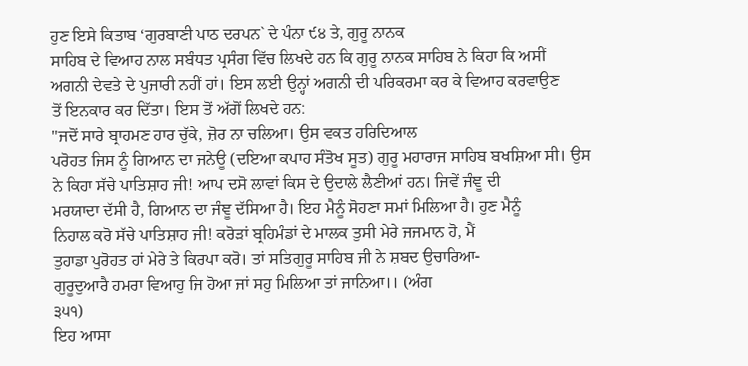ਹੁਣ ਇਸੇ ਕਿਤਾਬ ‘ਗੁਰਬਾਣੀ ਪਾਠ ਦਰਪਨ` ਦੇ ਪੰਨਾ ੯੪ ਤੇ, ਗੁਰੂ ਨਾਨਕ
ਸਾਹਿਬ ਦੇ ਵਿਆਹ ਨਾਲ ਸਬੰਧਤ ਪ੍ਰਸੰਗ ਵਿੱਚ ਲਿਖਦੇ ਹਨ ਕਿ ਗੁਰੂ ਨਾਨਕ ਸਾਹਿਬ ਨੇ ਕਿਹਾ ਕਿ ਅਸੀਂ
ਅਗਨੀ ਦੇਵਤੇ ਦੇ ਪੁਜਾਰੀ ਨਹੀਂ ਹਾਂ। ਇਸ ਲਈ ਉਨ੍ਹਾਂ ਅਗਨੀ ਦੀ ਪਰਿਕਰਮਾ ਕਰ ਕੇ ਵਿਆਹ ਕਰਵਾਉਣ
ਤੋਂ ਇਨਕਾਰ ਕਰ ਦਿੱਤਾ। ਇਸ ਤੋਂ ਅੱਗੋਂ ਲਿਖਦੇ ਹਨ:
"ਜਦੋਂ ਸਾਰੇ ਬ੍ਰਾਹਮਣ ਹਾਰ ਚੁੱਕੇ, ਜ਼ੋਰ ਨਾ ਚਲਿਆ। ਉਸ ਵਕਤ ਹਰਿਦਿਆਲ
ਪਰੋਹਤ ਜਿਸ ਨੂੰ ਗਿਆਨ ਦਾ ਜਨੇਊ (ਦਇਆ ਕਪਾਹ ਸੰਤੋਖ ਸੂਤ) ਗੁਰੂ ਮਹਾਰਾਜ ਸਾਹਿਬ ਬਖਸ਼ਿਆ ਸੀ। ਉਸ
ਨੇ ਕਿਹਾ ਸੱਚੇ ਪਾਤਿਸ਼ਾਹ ਜੀ! ਆਪ ਦਸੋ ਲਾਵਾਂ ਕਿਸ ਦੇ ਉਦਾਲੇ ਲੈਣੀਆਂ ਹਨ। ਜਿਵੇਂ ਜੰਞੂ ਦੀ
ਮਰਯਾਦਾ ਦੱਸੀ ਹੈ, ਗਿਆਨ ਦਾ ਜੰਞੂ ਦੱਸਿਆ ਹੈ। ਇਹ ਮੈਨੂੰ ਸੋਹਣਾ ਸਮਾਂ ਮਿਲਿਆ ਹੈ। ਹੁਣ ਮੈਨੂੰ
ਨਿਹਾਲ ਕਰੋ ਸੱਚੇ ਪਾਤਿਸ਼ਾਹ ਜੀ! ਕਰੋੜਾਂ ਬ੍ਰਹਿਮੰਡਾਂ ਦੇ ਮਾਲਕ ਤੁਸੀ ਮੇਰੇ ਜਜਮਾਨ ਹੋ, ਮੈਂ
ਤੁਹਾਡਾ ਪੁਰੋਹਤ ਹਾਂ ਮੇਰੇ ਤੇ ਕਿਰਪਾ ਕਰੋ। ਤਾਂ ਸਤਿਗੁਰੂ ਸਾਹਿਬ ਜੀ ਨੇ ਸ਼ਬਦ ਉਚਾਰਿਆ-
ਗੁਰੂਦੁਆਰੈ ਹਮਰਾ ਵਿਆਹੁ ਜਿ ਹੋਆ ਜਾਂ ਸਹੁ ਮਿਲਿਆ ਤਾਂ ਜਾਨਿਆ।। (ਅੰਗ
੩੫੧)
ਇਹ ਆਸਾ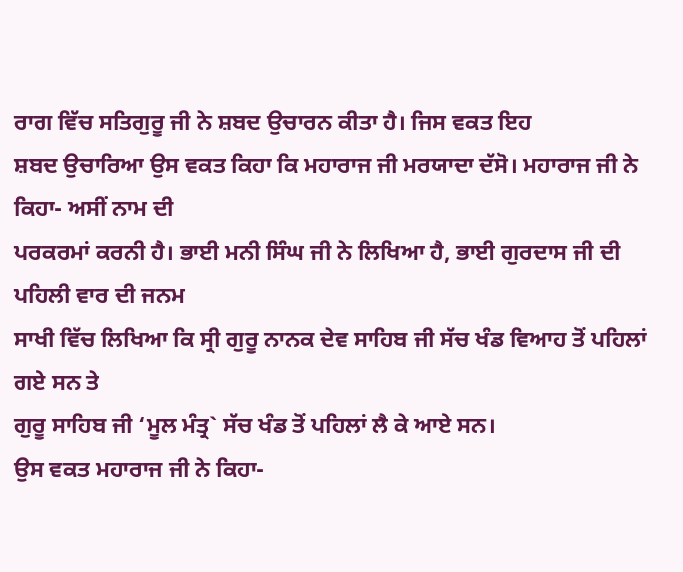ਰਾਗ ਵਿੱਚ ਸਤਿਗੁਰੂ ਜੀ ਨੇ ਸ਼ਬਦ ਉਚਾਰਨ ਕੀਤਾ ਹੈ। ਜਿਸ ਵਕਤ ਇਹ
ਸ਼ਬਦ ਉਚਾਰਿਆ ਉਸ ਵਕਤ ਕਿਹਾ ਕਿ ਮਹਾਰਾਜ ਜੀ ਮਰਯਾਦਾ ਦੱਸੋ। ਮਹਾਰਾਜ ਜੀ ਨੇ ਕਿਹਾ- ਅਸੀਂ ਨਾਮ ਦੀ
ਪਰਕਰਮਾਂ ਕਰਨੀ ਹੈ। ਭਾਈ ਮਨੀ ਸਿੰਘ ਜੀ ਨੇ ਲਿਖਿਆ ਹੈ, ਭਾਈ ਗੁਰਦਾਸ ਜੀ ਦੀ ਪਹਿਲੀ ਵਾਰ ਦੀ ਜਨਮ
ਸਾਖੀ ਵਿੱਚ ਲਿਖਿਆ ਕਿ ਸ੍ਰੀ ਗੁਰੂ ਨਾਨਕ ਦੇਵ ਸਾਹਿਬ ਜੀ ਸੱਚ ਖੰਡ ਵਿਆਹ ਤੋਂ ਪਹਿਲਾਂ ਗਏ ਸਨ ਤੇ
ਗੁਰੂ ਸਾਹਿਬ ਜੀ ‘ਮੂਲ ਮੰਤ੍ਰ` ਸੱਚ ਖੰਡ ਤੋਂ ਪਹਿਲਾਂ ਲੈ ਕੇ ਆਏ ਸਨ।
ਉਸ ਵਕਤ ਮਹਾਰਾਜ ਜੀ ਨੇ ਕਿਹਾ-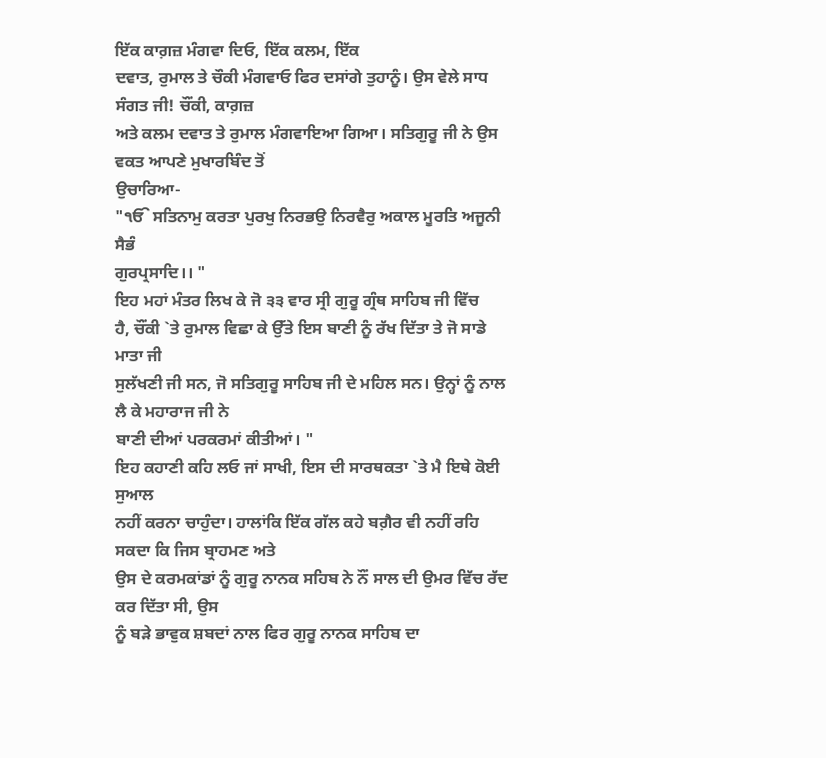ਇੱਕ ਕਾਗ਼ਜ਼ ਮੰਗਵਾ ਦਿਓ, ਇੱਕ ਕਲਮ, ਇੱਕ
ਦਵਾਤ, ਰੁਮਾਲ ਤੇ ਚੌਕੀ ਮੰਗਵਾਓ ਫਿਰ ਦਸਾਂਗੇ ਤੁਹਾਨੂੰ। ਉਸ ਵੇਲੇ ਸਾਧ ਸੰਗਤ ਜੀ! ਚੌਂਕੀ, ਕਾਗ਼ਜ਼
ਅਤੇ ਕਲਮ ਦਵਾਤ ਤੇ ਰੁਮਾਲ ਮੰਗਵਾਇਆ ਗਿਆ। ਸਤਿਗੁਰੂ ਜੀ ਨੇ ਉਸ ਵਕਤ ਆਪਣੇ ਮੁਖਾਰਬਿੰਦ ਤੋਂ
ਉਚਾਰਿਆ-
"ੴ ਸਤਿਨਾਮੁ ਕਰਤਾ ਪੁਰਖੁ ਨਿਰਭਉ ਨਿਰਵੈਰੁ ਅਕਾਲ ਮੂਰਤਿ ਅਜੂਨੀ ਸੈਭੰ
ਗੁਰਪ੍ਰਸਾਦਿ।। "
ਇਹ ਮਹਾਂ ਮੰਤਰ ਲਿਖ ਕੇ ਜੋ ੩੩ ਵਾਰ ਸ੍ਰੀ ਗੁਰੂ ਗ੍ਰੰਥ ਸਾਹਿਬ ਜੀ ਵਿੱਚ
ਹੈ, ਚੌਂਕੀ `ਤੇ ਰੁਮਾਲ ਵਿਛਾ ਕੇ ਉੱਤੇ ਇਸ ਬਾਣੀ ਨੂੰ ਰੱਖ ਦਿੱਤਾ ਤੇ ਜੋ ਸਾਡੇ ਮਾਤਾ ਜੀ
ਸੁਲੱਖਣੀ ਜੀ ਸਨ, ਜੋ ਸਤਿਗੁਰੂ ਸਾਹਿਬ ਜੀ ਦੇ ਮਹਿਲ ਸਨ। ਉਨ੍ਹਾਂ ਨੂੰ ਨਾਲ ਲੈ ਕੇ ਮਹਾਰਾਜ ਜੀ ਨੇ
ਬਾਣੀ ਦੀਆਂ ਪਰਕਰਮਾਂ ਕੀਤੀਆਂ। "
ਇਹ ਕਹਾਣੀ ਕਹਿ ਲਓ ਜਾਂ ਸਾਖੀ, ਇਸ ਦੀ ਸਾਰਥਕਤਾ `ਤੇ ਮੈ ਇਥੇ ਕੋਈ ਸੁਆਲ
ਨਹੀਂ ਕਰਨਾ ਚਾਹੁੰਦਾ। ਹਾਲਾਂਕਿ ਇੱਕ ਗੱਲ ਕਹੇ ਬਗ਼ੈਰ ਵੀ ਨਹੀਂ ਰਹਿ ਸਕਦਾ ਕਿ ਜਿਸ ਬ੍ਰਾਹਮਣ ਅਤੇ
ਉਸ ਦੇ ਕਰਮਕਾਂਡਾਂ ਨੂੰ ਗੁਰੂ ਨਾਨਕ ਸਹਿਬ ਨੇ ਨੌਂ ਸਾਲ ਦੀ ਉਮਰ ਵਿੱਚ ਰੱਦ ਕਰ ਦਿੱਤਾ ਸੀ, ਉਸ
ਨੂੰ ਬੜੇ ਭਾਵੁਕ ਸ਼ਬਦਾਂ ਨਾਲ ਫਿਰ ਗੁਰੂ ਨਾਨਕ ਸਾਹਿਬ ਦਾ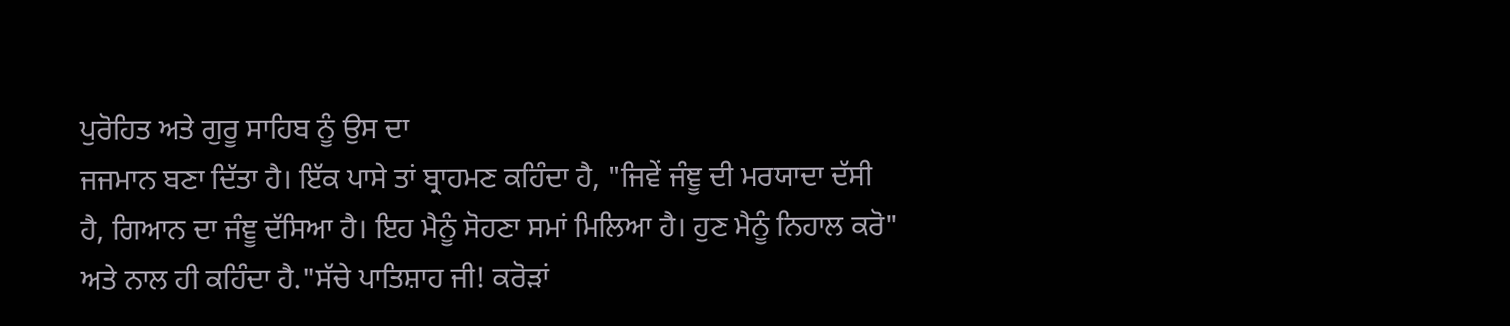ਪੁਰੋਹਿਤ ਅਤੇ ਗੁਰੂ ਸਾਹਿਬ ਨੂੰ ਉਸ ਦਾ
ਜਜਮਾਨ ਬਣਾ ਦਿੱਤਾ ਹੈ। ਇੱਕ ਪਾਸੇ ਤਾਂ ਬ੍ਰਾਹਮਣ ਕਹਿੰਦਾ ਹੈ, "ਜਿਵੇਂ ਜੰਞੂ ਦੀ ਮਰਯਾਦਾ ਦੱਸੀ
ਹੈ, ਗਿਆਨ ਦਾ ਜੰਞੂ ਦੱਸਿਆ ਹੈ। ਇਹ ਮੈਨੂੰ ਸੋਹਣਾ ਸਮਾਂ ਮਿਲਿਆ ਹੈ। ਹੁਣ ਮੈਨੂੰ ਨਿਹਾਲ ਕਰੋ"
ਅਤੇ ਨਾਲ ਹੀ ਕਹਿੰਦਾ ਹੈ."ਸੱਚੇ ਪਾਤਿਸ਼ਾਹ ਜੀ! ਕਰੋੜਾਂ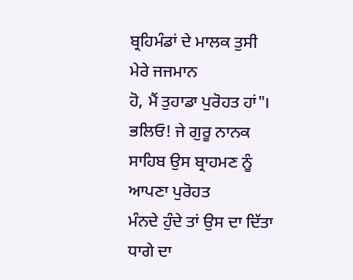ਬ੍ਰਹਿਮੰਡਾਂ ਦੇ ਮਾਲਕ ਤੁਸੀ ਮੇਰੇ ਜਜਮਾਨ
ਹੋ, ਮੈਂ ਤੁਹਾਡਾ ਪੁਰੋਹਤ ਹਾਂ"। ਭਲਿਓ! ਜੇ ਗੁਰੂ ਨਾਨਕ ਸਾਹਿਬ ਉਸ ਬ੍ਰਾਹਮਣ ਨੂੰ ਆਪਣਾ ਪੁਰੋਹਤ
ਮੰਨਦੇ ਹੁੰਦੇ ਤਾਂ ਉਸ ਦਾ ਦਿੱਤਾ ਧਾਗੇ ਦਾ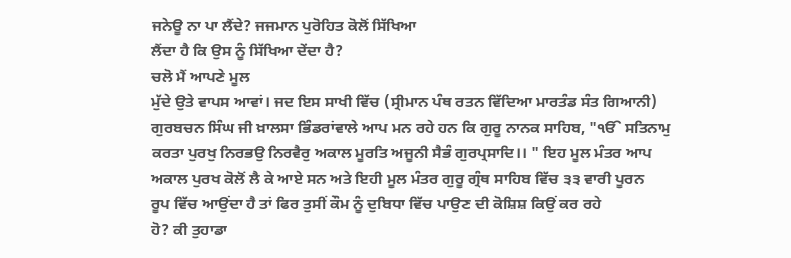ਜਨੇਊ ਨਾ ਪਾ ਲੈਂਦੇ? ਜਜਮਾਨ ਪੁਰੋਹਿਤ ਕੋਲੋਂ ਸਿੱਖਿਆ
ਲੈਂਦਾ ਹੈ ਕਿ ਉਸ ਨੂੰ ਸਿੱਖਿਆ ਦੇਂਦਾ ਹੈ?
ਚਲੋ ਮੈਂ ਆਪਣੇ ਮੂਲ
ਮੁੱਦੇ ਉਤੇ ਵਾਪਸ ਆਵਾਂ। ਜਦ ਇਸ ਸਾਖੀ ਵਿੱਚ (ਸ੍ਰੀਮਾਨ ਪੰਥ ਰਤਨ ਵਿੱਦਿਆ ਮਾਰਤੰਡ ਸੰਤ ਗਿਆਨੀ)
ਗੁਰਬਚਨ ਸਿੰਘ ਜੀ ਖ਼ਾਲਸਾ ਭਿੰਡਰਾਂਵਾਲੇ ਆਪ ਮਨ ਰਹੇ ਹਨ ਕਿ ਗੁਰੂ ਨਾਨਕ ਸਾਹਿਬ, "ੴ ਸਤਿਨਾਮੁ
ਕਰਤਾ ਪੁਰਖੁ ਨਿਰਭਉ ਨਿਰਵੈਰੁ ਅਕਾਲ ਮੂਰਤਿ ਅਜੂਨੀ ਸੈਭੰ ਗੁਰਪ੍ਰਸਾਦਿ।। " ਇਹ ਮੂਲ ਮੰਤਰ ਆਪ
ਅਕਾਲ ਪੁਰਖ ਕੋਲੋਂ ਲੈ ਕੇ ਆਏ ਸਨ ਅਤੇ ਇਹੀ ਮੂਲ ਮੰਤਰ ਗੁਰੂ ਗ੍ਰੰਥ ਸਾਹਿਬ ਵਿੱਚ ੩੩ ਵਾਰੀ ਪੂਰਨ
ਰੂਪ ਵਿੱਚ ਆਉਂਦਾ ਹੈ ਤਾਂ ਫਿਰ ਤੁਸੀਂ ਕੌਮ ਨੂੰ ਦੁਬਿਧਾ ਵਿੱਚ ਪਾਉਣ ਦੀ ਕੋਸ਼ਿਸ਼ ਕਿਉਂ ਕਰ ਰਹੇ
ਹੋ? ਕੀ ਤੁਹਾਡਾ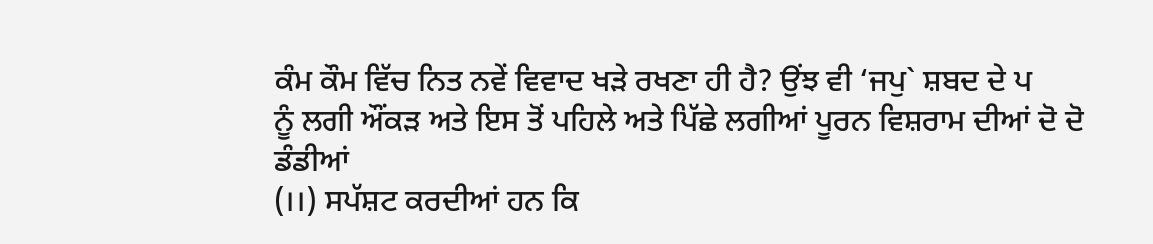ਕੰਮ ਕੌਮ ਵਿੱਚ ਨਿਤ ਨਵੇਂ ਵਿਵਾਦ ਖੜੇ ਰਖਣਾ ਹੀ ਹੈ? ਉਂਝ ਵੀ ‘ਜਪੁ` ਸ਼ਬਦ ਦੇ ਪ
ਨੂੰ ਲਗੀ ਔਂਕੜ ਅਤੇ ਇਸ ਤੋਂ ਪਹਿਲੇ ਅਤੇ ਪਿੱਛੇ ਲਗੀਆਂ ਪੂਰਨ ਵਿਸ਼ਰਾਮ ਦੀਆਂ ਦੋ ਦੋ ਡੰਡੀਆਂ
(।।) ਸਪੱਸ਼ਟ ਕਰਦੀਆਂ ਹਨ ਕਿ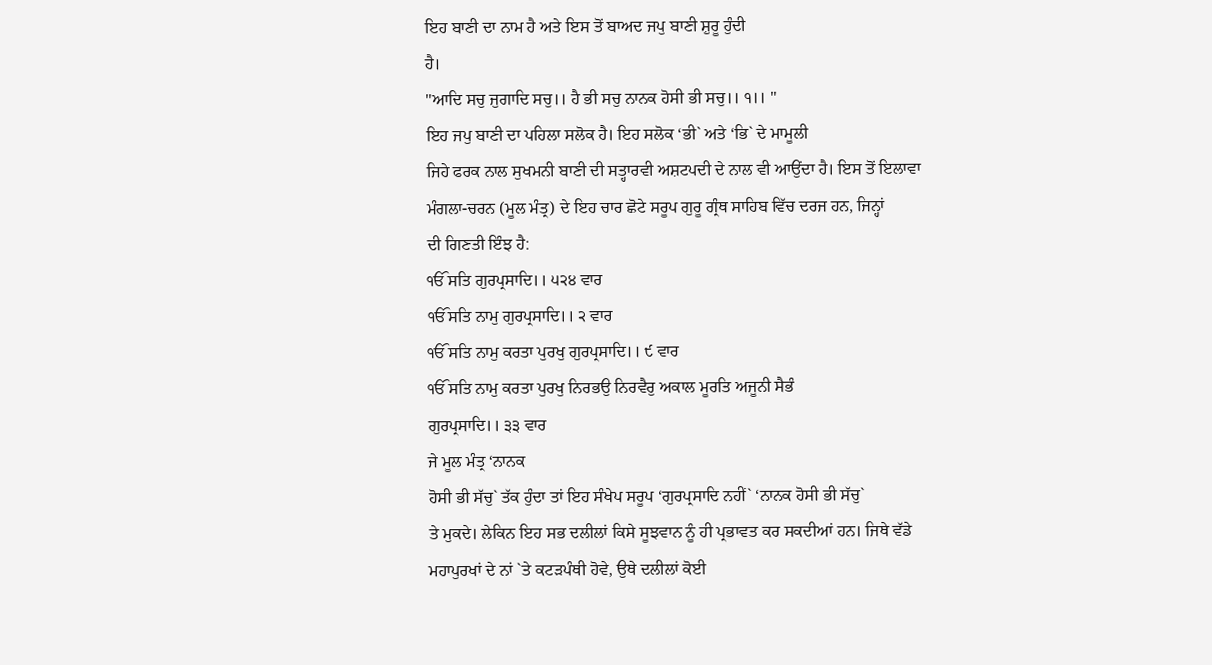ਇਹ ਬਾਣੀ ਦਾ ਨਾਮ ਹੈ ਅਤੇ ਇਸ ਤੋਂ ਬਾਅਦ ਜਪੁ ਬਾਣੀ ਸ਼ੁਰੂ ਹੁੰਦੀ
ਹੈ।
"ਆਦਿ ਸਚੁ ਜੁਗਾਦਿ ਸਚੁ।। ਹੈ ਭੀ ਸਚੁ ਨਾਨਕ ਹੋਸੀ ਭੀ ਸਚੁ।। ੧।। "
ਇਹ ਜਪੁ ਬਾਣੀ ਦਾ ਪਹਿਲਾ ਸਲੋਕ ਹੈ। ਇਹ ਸਲੋਕ ‘ਭੀ` ਅਤੇ ‘ਭਿ` ਦੇ ਮਾਮੂਲੀ
ਜਿਹੇ ਫਰਕ ਨਾਲ ਸੁਖਮਨੀ ਬਾਣੀ ਦੀ ਸਤ੍ਹਾਰਵੀ ਅਸ਼ਟਪਦੀ ਦੇ ਨਾਲ ਵੀ ਆਉਂਦਾ ਹੈ। ਇਸ ਤੋਂ ਇਲਾਵਾ
ਮੰਗਲਾ-ਚਰਨ (ਮੂਲ ਮੰਤ੍ਰ) ਦੇ ਇਹ ਚਾਰ ਛੋਟੇ ਸਰੂਪ ਗੁਰੂ ਗ੍ਰੰਥ ਸਾਹਿਬ ਵਿੱਚ ਦਰਜ ਹਨ, ਜਿਨ੍ਹਾਂ
ਦੀ ਗਿਣਤੀ ਇੰਝ ਹੈ:
ੴ ਸਤਿ ਗੁਰਪ੍ਰਸਾਦਿ।। ੫੨੪ ਵਾਰ
ੴ ਸਤਿ ਨਾਮੁ ਗੁਰਪ੍ਰਸਾਦਿ।। ੨ ਵਾਰ
ੴ ਸਤਿ ਨਾਮੁ ਕਰਤਾ ਪੁਰਖੁ ਗੁਰਪ੍ਰਸਾਦਿ।। ੯ ਵਾਰ
ੴ ਸਤਿ ਨਾਮੁ ਕਰਤਾ ਪੁਰਖੁ ਨਿਰਭਉ ਨਿਰਵੈਰੁ ਅਕਾਲ ਮੂਰਤਿ ਅਜੂਨੀ ਸੈਭੰ
ਗੁਰਪ੍ਰਸਾਦਿ।। ੩੩ ਵਾਰ
ਜੇ ਮੂਲ ਮੰਤ੍ਰ ‘ਨਾਨਕ
ਹੋਸੀ ਭੀ ਸੱਚੁ` ਤੱਕ ਹੁੰਦਾ ਤਾਂ ਇਹ ਸੰਖੇਪ ਸਰੂਪ ‘ਗੁਰਪ੍ਰਸਾਦਿ ਨਹੀਂ` ‘ਨਾਨਕ ਹੋਸੀ ਭੀ ਸੱਚੁ`
ਤੇ ਮੁਕਦੇ। ਲੇਕਿਨ ਇਹ ਸਭ ਦਲੀਲਾਂ ਕਿਸੇ ਸੂਝਵਾਨ ਨੂੰ ਹੀ ਪ੍ਰਭਾਵਤ ਕਰ ਸਕਦੀਆਂ ਹਨ। ਜਿਥੇ ਵੱਡੇ
ਮਹਾਪੁਰਖਾਂ ਦੇ ਨਾਂ `ਤੇ ਕਟੜਪੰਥੀ ਹੋਵੇ, ਉਥੇ ਦਲੀਲਾਂ ਕੋਈ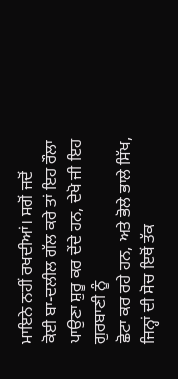ਮਾਇਨੇ ਨਹੀਂ ਰਖਦੀਆਂ। ਸਗੋਂ ਜਦੋਂ
ਕੋਈ ਬਾ-ਦਲੀਲ ਗੱਲ ਕਰੇ ਤਾਂ ਇਹ ਰੌਲਾ ਪਾਉਣਾ ਸ਼ੁਰੂ ਕਰ ਦੇਂਦੇ ਹਨ, ਦੇਖੋ ਜੀ ਇਹ ਗੁਰਬਾਣੀ ਨੂੰ
ਛੋਟਾ ਕਰ ਰਹੇ ਹਨ, ਅਤੇ ਭੋਲੇ ਭਾਲੇ ਸਿੱਖ, ਜਿਨ੍ਹਾਂ ਦੀ ਸੋਚ ਇਥੋਂ ਤੱਕ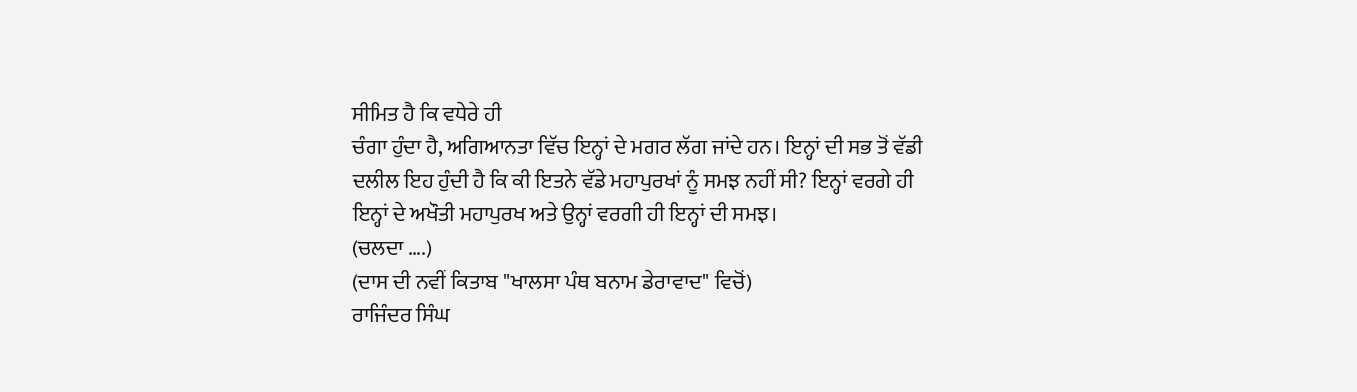ਸੀਮਿਤ ਹੈ ਕਿ ਵਧੇਰੇ ਹੀ
ਚੰਗਾ ਹੁੰਦਾ ਹੈ, ਅਗਿਆਨਤਾ ਵਿੱਚ ਇਨ੍ਹਾਂ ਦੇ ਮਗਰ ਲੱਗ ਜਾਂਦੇ ਹਨ। ਇਨ੍ਹਾਂ ਦੀ ਸਭ ਤੋਂ ਵੱਡੀ
ਦਲੀਲ ਇਹ ਹੁੰਦੀ ਹੈ ਕਿ ਕੀ ਇਤਨੇ ਵੱਡੇ ਮਹਾਪੁਰਖਾਂ ਨੂੰ ਸਮਝ ਨਹੀਂ ਸੀ? ਇਨ੍ਹਾਂ ਵਰਗੇ ਹੀ
ਇਨ੍ਹਾਂ ਦੇ ਅਖੌਤੀ ਮਹਾਪੁਰਖ ਅਤੇ ਉਨ੍ਹਾਂ ਵਰਗੀ ਹੀ ਇਨ੍ਹਾਂ ਦੀ ਸਮਝ।
(ਚਲਦਾ ….)
(ਦਾਸ ਦੀ ਨਵੀਂ ਕਿਤਾਬ "ਖਾਲਸਾ ਪੰਥ ਬਨਾਮ ਡੇਰਾਵਾਦ" ਵਿਚੋਂ)
ਰਾਜਿੰਦਰ ਸਿੰਘ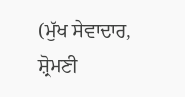(ਮੁੱਖ ਸੇਵਾਦਾਰ, ਸ਼੍ਰੋਮਣੀ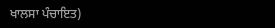ਖਾਲਸਾ ਪੰਚਾਇਤ)